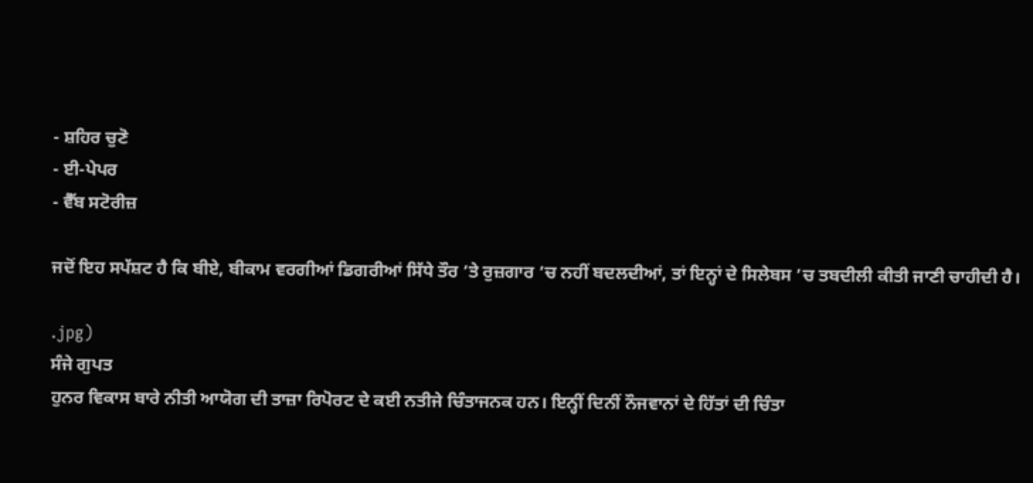- ਸ਼ਹਿਰ ਚੁਣੋ
- ਈ-ਪੇਪਰ
- ਵੈੱਬ ਸਟੋਰੀਜ਼

ਜਦੋਂ ਇਹ ਸਪੱਸ਼ਟ ਹੈ ਕਿ ਬੀਏ, ਬੀਕਾਮ ਵਰਗੀਆਂ ਡਿਗਰੀਆਂ ਸਿੱਧੇ ਤੌਰ ’ਤੇ ਰੁਜ਼ਗਾਰ ’ਚ ਨਹੀਂ ਬਦਲਦੀਆਂ, ਤਾਂ ਇਨ੍ਹਾਂ ਦੇ ਸਿਲੇਬਸ ’ਚ ਤਬਦੀਲੀ ਕੀਤੀ ਜਾਣੀ ਚਾਹੀਦੀ ਹੈ।

.jpg)
ਸੰਜੇ ਗੁਪਤ
ਹੁਨਰ ਵਿਕਾਸ ਬਾਰੇ ਨੀਤੀ ਆਯੋਗ ਦੀ ਤਾਜ਼ਾ ਰਿਪੋਰਟ ਦੇ ਕਈ ਨਤੀਜੇ ਚਿੰਤਾਜਨਕ ਹਨ। ਇਨ੍ਹੀਂ ਦਿਨੀਂ ਨੌਜਵਾਨਾਂ ਦੇ ਹਿੱਤਾਂ ਦੀ ਚਿੰਤਾ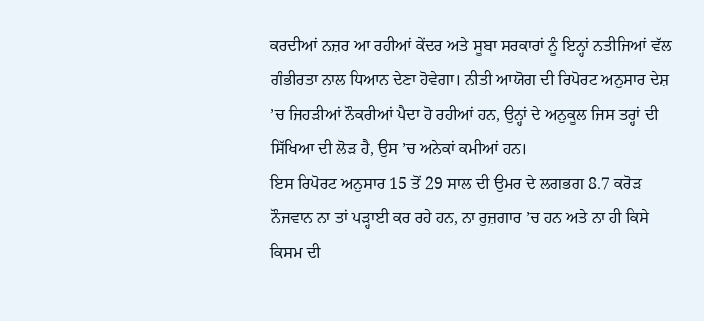ਕਰਦੀਆਂ ਨਜ਼ਰ ਆ ਰਹੀਆਂ ਕੇਂਦਰ ਅਤੇ ਸੂਬਾ ਸਰਕਾਰਾਂ ਨੂੰ ਇਨ੍ਹਾਂ ਨਤੀਜਿਆਂ ਵੱਲ ਗੰਭੀਰਤਾ ਨਾਲ ਧਿਆਨ ਦੇਣਾ ਹੋਵੇਗਾ। ਨੀਤੀ ਆਯੋਗ ਦੀ ਰਿਪੋਰਟ ਅਨੁਸਾਰ ਦੇਸ਼ ’ਚ ਜਿਹੜੀਆਂ ਨੌਕਰੀਆਂ ਪੈਦਾ ਹੋ ਰਹੀਆਂ ਹਨ, ਉਨ੍ਹਾਂ ਦੇ ਅਨੁਕੂਲ ਜਿਸ ਤਰ੍ਹਾਂ ਦੀ ਸਿੱਖਿਆ ਦੀ ਲੋੜ ਹੈ, ਉਸ ’ਚ ਅਨੇਕਾਂ ਕਮੀਆਂ ਹਨ।
ਇਸ ਰਿਪੋਰਟ ਅਨੁਸਾਰ 15 ਤੋਂ 29 ਸਾਲ ਦੀ ਉਮਰ ਦੇ ਲਗਭਗ 8.7 ਕਰੋੜ ਨੌਜਵਾਨ ਨਾ ਤਾਂ ਪੜ੍ਹਾਈ ਕਰ ਰਹੇ ਹਨ, ਨਾ ਰੁਜ਼ਗਾਰ ’ਚ ਹਨ ਅਤੇ ਨਾ ਹੀ ਕਿਸੇ ਕਿਸਮ ਦੀ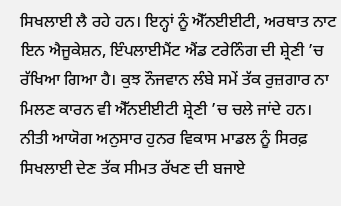ਸਿਖਲਾਈ ਲੈ ਰਹੇ ਹਨ। ਇਨ੍ਹਾਂ ਨੂੰ ਐੱਨਈਈਟੀ, ਅਰਥਾਤ ਨਾਟ ਇਨ ਐਜੂਕੇਸ਼ਨ, ਇੰਪਲਾਈਮੈਂਟ ਐਂਡ ਟਰੇਨਿੰਗ ਦੀ ਸ਼੍ਰੇਣੀ ’ਚ ਰੱਖਿਆ ਗਿਆ ਹੈ। ਕੁਝ ਨੌਜਵਾਨ ਲੰਬੇ ਸਮੇਂ ਤੱਕ ਰੁਜ਼ਗਾਰ ਨਾ ਮਿਲਣ ਕਾਰਨ ਵੀ ਐੱਨਈਈਟੀ ਸ਼੍ਰੇਣੀ ’ਚ ਚਲੇ ਜਾਂਦੇ ਹਨ।
ਨੀਤੀ ਆਯੋਗ ਅਨੁਸਾਰ ਹੁਨਰ ਵਿਕਾਸ ਮਾਡਲ ਨੂੰ ਸਿਰਫ਼ ਸਿਖਲਾਈ ਦੇਣ ਤੱਕ ਸੀਮਤ ਰੱਖਣ ਦੀ ਬਜਾਏ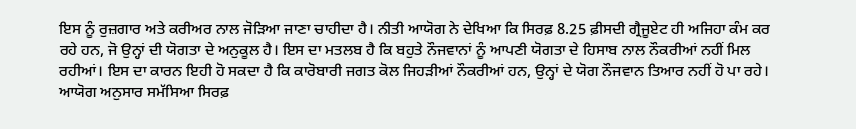ਇਸ ਨੂੰ ਰੁਜ਼ਗਾਰ ਅਤੇ ਕਰੀਅਰ ਨਾਲ ਜੋੜਿਆ ਜਾਣਾ ਚਾਹੀਦਾ ਹੈ। ਨੀਤੀ ਆਯੋਗ ਨੇ ਦੇਖਿਆ ਕਿ ਸਿਰਫ਼ 8.25 ਫ਼ੀਸਦੀ ਗ੍ਰੈਜੂਏਟ ਹੀ ਅਜਿਹਾ ਕੰਮ ਕਰ ਰਹੇ ਹਨ, ਜੋ ਉਨ੍ਹਾਂ ਦੀ ਯੋਗਤਾ ਦੇ ਅਨੁਕੂਲ ਹੈ। ਇਸ ਦਾ ਮਤਲਬ ਹੈ ਕਿ ਬਹੁਤੇ ਨੌਜਵਾਨਾਂ ਨੂੰ ਆਪਣੀ ਯੋਗਤਾ ਦੇ ਹਿਸਾਬ ਨਾਲ ਨੌਕਰੀਆਂ ਨਹੀਂ ਮਿਲ ਰਹੀਆਂ। ਇਸ ਦਾ ਕਾਰਨ ਇਹੀ ਹੋ ਸਕਦਾ ਹੈ ਕਿ ਕਾਰੋਬਾਰੀ ਜਗਤ ਕੋਲ ਜਿਹੜੀਆਂ ਨੌਕਰੀਆਂ ਹਨ, ਉਨ੍ਹਾਂ ਦੇ ਯੋਗ ਨੌਜਵਾਨ ਤਿਆਰ ਨਹੀਂ ਹੋ ਪਾ ਰਹੇ। ਆਯੋਗ ਅਨੁਸਾਰ ਸਮੱਸਿਆ ਸਿਰਫ਼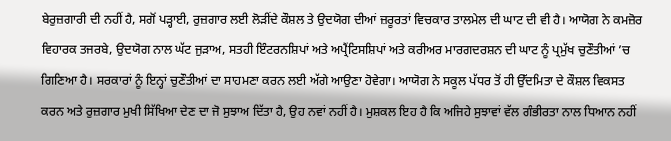ਬੇਰੁਜ਼ਗਾਰੀ ਦੀ ਨਹੀਂ ਹੈ, ਸਗੋਂ ਪੜ੍ਹਾਈ, ਰੁਜ਼ਗਾਰ ਲਈ ਲੋੜੀਂਦੇ ਕੌਸ਼ਲ ਤੇ ਉਦਯੋਗ ਦੀਆਂ ਜ਼ਰੂਰਤਾਂ ਵਿਚਕਾਰ ਤਾਲਮੇਲ ਦੀ ਘਾਟ ਦੀ ਵੀ ਹੈ। ਆਯੋਗ ਨੇ ਕਮਜ਼ੋਰ ਵਿਹਾਰਕ ਤਜਰਬੇ, ਉਦਯੋਗ ਨਾਲ ਘੱਟ ਜੁੜਾਅ, ਸਤਹੀ ਇੰਟਰਨਸ਼ਿਪਾਂ ਅਤੇ ਅਪ੍ਰੈਂਟਿਸਸ਼ਿਪਾਂ ਅਤੇ ਕਰੀਅਰ ਮਾਰਗਦਰਸ਼ਨ ਦੀ ਘਾਟ ਨੂੰ ਪ੍ਰਮੁੱਖ ਚੁਣੌਤੀਆਂ ’ਚ ਗਿਣਿਆ ਹੈ। ਸਰਕਾਰਾਂ ਨੂੰ ਇਨ੍ਹਾਂ ਚੁਣੌਤੀਆਂ ਦਾ ਸਾਹਮਣਾ ਕਰਨ ਲਈ ਅੱਗੇ ਆਉਣਾ ਹੋਵੇਗਾ। ਆਯੋਗ ਨੇ ਸਕੂਲ ਪੱਧਰ ਤੋਂ ਹੀ ਉੱਦਮਿਤਾ ਦੇ ਕੌਸ਼ਲ ਵਿਕਸਤ ਕਰਨ ਅਤੇ ਰੁਜ਼ਗਾਰ ਮੁਖੀ ਸਿੱਖਿਆ ਦੇਣ ਦਾ ਜੋ ਸੁਝਾਅ ਦਿੱਤਾ ਹੈ, ਉਹ ਨਵਾਂ ਨਹੀਂ ਹੈ। ਮੁਸ਼ਕਲ ਇਹ ਹੈ ਕਿ ਅਜਿਹੇ ਸੁਝਾਵਾਂ ਵੱਲ ਗੰਭੀਰਤਾ ਨਾਲ ਧਿਆਨ ਨਹੀਂ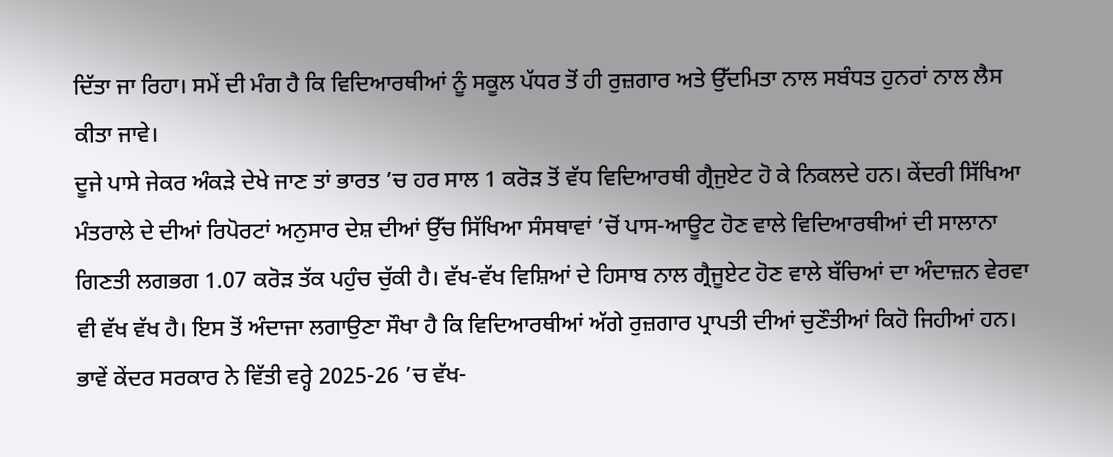ਦਿੱਤਾ ਜਾ ਰਿਹਾ। ਸਮੇਂ ਦੀ ਮੰਗ ਹੈ ਕਿ ਵਿਦਿਆਰਥੀਆਂ ਨੂੰ ਸਕੂਲ ਪੱਧਰ ਤੋਂ ਹੀ ਰੁਜ਼ਗਾਰ ਅਤੇ ਉੱਦਮਿਤਾ ਨਾਲ ਸਬੰਧਤ ਹੁਨਰਾਂ ਨਾਲ ਲੈਸ ਕੀਤਾ ਜਾਵੇ।
ਦੂਜੇ ਪਾਸੇ ਜੇਕਰ ਅੰਕੜੇ ਦੇਖੇ ਜਾਣ ਤਾਂ ਭਾਰਤ ’ਚ ਹਰ ਸਾਲ 1 ਕਰੋੜ ਤੋਂ ਵੱਧ ਵਿਦਿਆਰਥੀ ਗ੍ਰੈਜੁਏਟ ਹੋ ਕੇ ਨਿਕਲਦੇ ਹਨ। ਕੇਂਦਰੀ ਸਿੱਖਿਆ ਮੰਤਰਾਲੇ ਦੇ ਦੀਆਂ ਰਿਪੋਰਟਾਂ ਅਨੁਸਾਰ ਦੇਸ਼ ਦੀਆਂ ਉੱਚ ਸਿੱਖਿਆ ਸੰਸਥਾਵਾਂ ’ਚੋਂ ਪਾਸ-ਆਊਟ ਹੋਣ ਵਾਲੇ ਵਿਦਿਆਰਥੀਆਂ ਦੀ ਸਾਲਾਨਾ ਗਿਣਤੀ ਲਗਭਗ 1.07 ਕਰੋੜ ਤੱਕ ਪਹੁੰਚ ਚੁੱਕੀ ਹੈ। ਵੱਖ-ਵੱਖ ਵਿਸ਼ਿਆਂ ਦੇ ਹਿਸਾਬ ਨਾਲ ਗ੍ਰੈਜੂਏਟ ਹੋਣ ਵਾਲੇ ਬੱਚਿਆਂ ਦਾ ਅੰਦਾਜ਼ਨ ਵੇਰਵਾ ਵੀ ਵੱਖ ਵੱਖ ਹੈ। ਇਸ ਤੋਂ ਅੰਦਾਜਾ ਲਗਾਉਣਾ ਸੌਖਾ ਹੈ ਕਿ ਵਿਦਿਆਰਥੀਆਂ ਅੱਗੇ ਰੁਜ਼ਗਾਰ ਪ੍ਰਾਪਤੀ ਦੀਆਂ ਚੁਣੌਤੀਆਂ ਕਿਹੋ ਜਿਹੀਆਂ ਹਨ।
ਭਾਵੇਂ ਕੇਂਦਰ ਸਰਕਾਰ ਨੇ ਵਿੱਤੀ ਵਰ੍ਹੇ 2025-26 ’ਚ ਵੱਖ-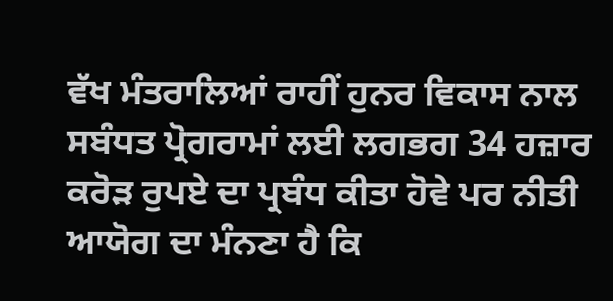ਵੱਖ ਮੰਤਰਾਲਿਆਂ ਰਾਹੀਂ ਹੁਨਰ ਵਿਕਾਸ ਨਾਲ ਸਬੰਧਤ ਪ੍ਰੋਗਰਾਮਾਂ ਲਈ ਲਗਭਗ 34 ਹਜ਼ਾਰ ਕਰੋੜ ਰੁਪਏ ਦਾ ਪ੍ਰਬੰਧ ਕੀਤਾ ਹੋਵੇ ਪਰ ਨੀਤੀ ਆਯੋਗ ਦਾ ਮੰਨਣਾ ਹੈ ਕਿ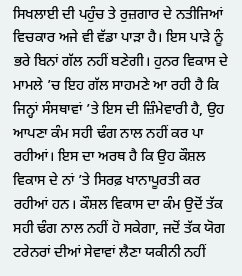ਸਿਖਲਾਈ ਦੀ ਪਹੁੰਚ ਤੇ ਰੁਜ਼ਗਾਰ ਦੇ ਨਤੀਜਿਆਂ ਵਿਚਕਾਰ ਅਜੇ ਵੀ ਵੱਡਾ ਪਾੜਾ ਹੈ। ਇਸ ਪਾੜੇ ਨੂੰ ਭਰੇ ਬਿਨਾਂ ਗੱਲ ਨਹੀਂ ਬਣੇਗੀ। ਹੁਨਰ ਵਿਕਾਸ ਦੇ ਮਾਮਲੇ ’ਚ ਇਹ ਗੱਲ ਸਾਹਮਣੇ ਆ ਰਹੀ ਹੈ ਕਿ ਜਿਨ੍ਹਾਂ ਸੰਸਥਾਵਾਂ ’ਤੇ ਇਸ ਦੀ ਜ਼ਿੰਮੇਵਾਰੀ ਹੈ, ਉਹ ਆਪਣਾ ਕੰਮ ਸਹੀ ਢੰਗ ਨਾਲ ਨਹੀਂ ਕਰ ਪਾ ਰਹੀਆਂ। ਇਸ ਦਾ ਅਰਥ ਹੈ ਕਿ ਉਹ ਕੌਸ਼ਲ ਵਿਕਾਸ ਦੇ ਨਾਂ ’ਤੇ ਸਿਰਫ਼ ਖਾਨਾਪੂਰਤੀ ਕਰ ਰਹੀਆਂ ਹਨ। ਕੌਸ਼ਲ ਵਿਕਾਸ ਦਾ ਕੰਮ ਉਦੋਂ ਤੱਕ ਸਹੀ ਢੰਗ ਨਾਲ ਨਹੀਂ ਹੋ ਸਕੇਗਾ, ਜਦੋਂ ਤੱਕ ਯੋਗ ਟਰੇਨਰਾਂ ਦੀਆਂ ਸੇਵਾਵਾਂ ਲੈਣਾ ਯਕੀਨੀ ਨਹੀਂ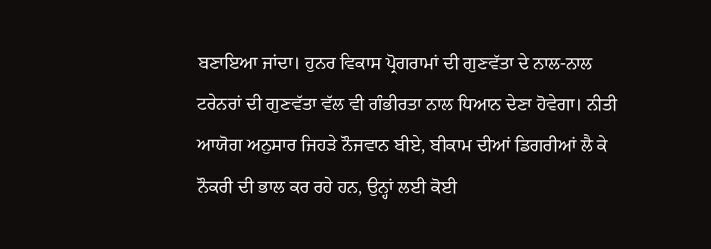ਬਣਾਇਆ ਜਾਂਦਾ। ਹੁਨਰ ਵਿਕਾਸ ਪ੍ਰੋਗਰਾਮਾਂ ਦੀ ਗੁਣਵੱਤਾ ਦੇ ਨਾਲ-ਨਾਲ ਟਰੇਨਰਾਂ ਦੀ ਗੁਣਵੱਤਾ ਵੱਲ ਵੀ ਗੰਭੀਰਤਾ ਨਾਲ ਧਿਆਨ ਦੇਣਾ ਹੋਵੇਗਾ। ਨੀਤੀ ਆਯੋਗ ਅਨੁਸਾਰ ਜਿਹੜੇ ਨੌਜਵਾਨ ਬੀਏ, ਬੀਕਾਮ ਦੀਆਂ ਡਿਗਰੀਆਂ ਲੈ ਕੇ ਨੌਕਰੀ ਦੀ ਭਾਲ ਕਰ ਰਹੇ ਹਨ, ਉਨ੍ਹਾਂ ਲਈ ਕੋਈ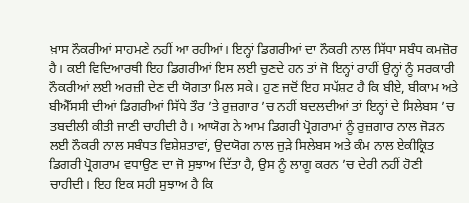ਖ਼ਾਸ ਨੌਕਰੀਆਂ ਸਾਹਮਣੇ ਨਹੀਂ ਆ ਰਹੀਆਂ। ਇਨ੍ਹਾਂ ਡਿਗਰੀਆਂ ਦਾ ਨੌਕਰੀ ਨਾਲ ਸਿੱਧਾ ਸਬੰਧ ਕਮਜ਼ੋਰ ਹੈ। ਕਈ ਵਿਦਿਆਰਥੀ ਇਹ ਡਿਗਰੀਆਂ ਇਸ ਲਈ ਚੁਣਦੇ ਹਨ ਤਾਂ ਜੋ ਇਨ੍ਹਾਂ ਰਾਹੀਂ ਉਨ੍ਹਾਂ ਨੂੰ ਸਰਕਾਰੀ ਨੌਕਰੀਆਂ ਲਈ ਅਰਜ਼ੀ ਦੇਣ ਦੀ ਯੋਗਤਾ ਮਿਲ ਸਕੇ। ਹੁਣ ਜਦੋਂ ਇਹ ਸਪੱਸ਼ਟ ਹੈ ਕਿ ਬੀਏ, ਬੀਕਾਮ ਅਤੇ ਬੀਐੱਸਸੀ ਦੀਆਂ ਡਿਗਰੀਆਂ ਸਿੱਧੇ ਤੌਰ ’ਤੇ ਰੁਜ਼ਗਾਰ ’ਚ ਨਹੀਂ ਬਦਲਦੀਆਂ ਤਾਂ ਇਨ੍ਹਾਂ ਦੇ ਸਿਲੇਬਸ ’ਚ ਤਬਦੀਲੀ ਕੀਤੀ ਜਾਣੀ ਚਾਹੀਦੀ ਹੈ। ਆਯੋਗ ਨੇ ਆਮ ਡਿਗਰੀ ਪ੍ਰੋਗਰਾਮਾਂ ਨੂੰ ਰੁਜ਼ਗਾਰ ਨਾਲ ਜੋੜਨ ਲਈ ਨੌਕਰੀ ਨਾਲ ਸਬੰਧਤ ਵਿਸ਼ੇਸ਼ਤਾਵਾਂ, ਉਦਯੋਗ ਨਾਲ ਜੁੜੇ ਸਿਲੇਬਸ ਅਤੇ ਕੰਮ ਨਾਲ ਏਕੀਕ੍ਰਿਤ ਡਿਗਰੀ ਪ੍ਰੋਗਰਾਮ ਵਧਾਉਣ ਦਾ ਜੋ ਸੁਝਾਅ ਦਿੱਤਾ ਹੈ, ਉਸ ਨੂੰ ਲਾਗੂ ਕਰਨ ’ਚ ਦੇਰੀ ਨਹੀਂ ਹੋਣੀ ਚਾਹੀਦੀ। ਇਹ ਇਕ ਸਹੀ ਸੁਝਾਅ ਹੈ ਕਿ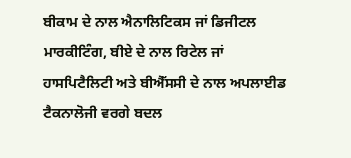ਬੀਕਾਮ ਦੇ ਨਾਲ ਐਨਾਲਿਟਿਕਸ ਜਾਂ ਡਿਜੀਟਲ ਮਾਰਕੀਟਿੰਗ, ਬੀਏ ਦੇ ਨਾਲ ਰਿਟੇਲ ਜਾਂ ਹਾਸਪਿਟੈਲਿਟੀ ਅਤੇ ਬੀਐੱਸਸੀ ਦੇ ਨਾਲ ਅਪਲਾਈਡ ਟੈਕਨਾਲੋਜੀ ਵਰਗੇ ਬਦਲ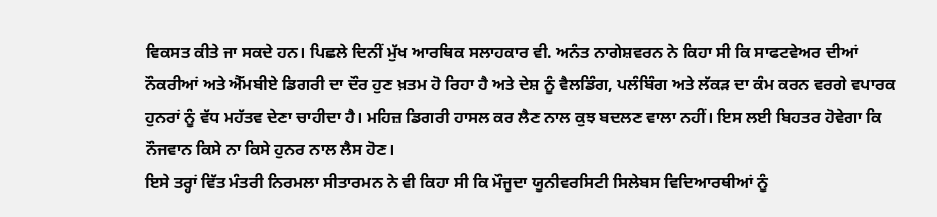ਵਿਕਸਤ ਕੀਤੇ ਜਾ ਸਕਦੇ ਹਨ। ਪਿਛਲੇ ਦਿਨੀਂ ਮੁੱਖ ਆਰਥਿਕ ਸਲਾਹਕਾਰ ਵੀ. ਅਨੰਤ ਨਾਗੇਸ਼ਵਰਨ ਨੇ ਕਿਹਾ ਸੀ ਕਿ ਸਾਫਟਵੇਅਰ ਦੀਆਂ ਨੌਕਰੀਆਂ ਅਤੇ ਐੱਮਬੀਏ ਡਿਗਰੀ ਦਾ ਦੌਰ ਹੁਣ ਖ਼ਤਮ ਹੋ ਰਿਹਾ ਹੈ ਅਤੇ ਦੇਸ਼ ਨੂੰ ਵੈਲਡਿੰਗ, ਪਲੰਬਿੰਗ ਅਤੇ ਲੱਕੜ ਦਾ ਕੰਮ ਕਰਨ ਵਰਗੇ ਵਪਾਰਕ ਹੁਨਰਾਂ ਨੂੰ ਵੱਧ ਮਹੱਤਵ ਦੇਣਾ ਚਾਹੀਦਾ ਹੈ। ਮਹਿਜ਼ ਡਿਗਰੀ ਹਾਸਲ ਕਰ ਲੈਣ ਨਾਲ ਕੁਝ ਬਦਲਣ ਵਾਲਾ ਨਹੀਂ। ਇਸ ਲਈ ਬਿਹਤਰ ਹੋਵੇਗਾ ਕਿ ਨੌਜਵਾਨ ਕਿਸੇ ਨਾ ਕਿਸੇ ਹੁਨਰ ਨਾਲ ਲੈਸ ਹੋਣ।
ਇਸੇ ਤਰ੍ਹਾਂ ਵਿੱਤ ਮੰਤਰੀ ਨਿਰਮਲਾ ਸੀਤਾਰਮਨ ਨੇ ਵੀ ਕਿਹਾ ਸੀ ਕਿ ਮੌਜੂਦਾ ਯੂਨੀਵਰਸਿਟੀ ਸਿਲੇਬਸ ਵਿਦਿਆਰਥੀਆਂ ਨੂੰ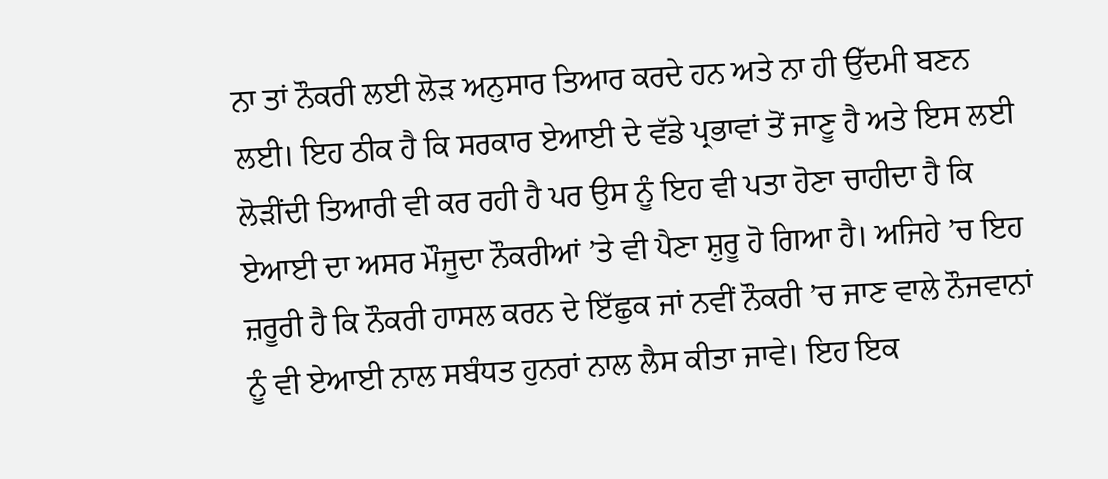ਨਾ ਤਾਂ ਨੌਕਰੀ ਲਈ ਲੋੜ ਅਨੁਸਾਰ ਤਿਆਰ ਕਰਦੇ ਹਨ ਅਤੇ ਨਾ ਹੀ ਉੱਦਮੀ ਬਣਨ ਲਈ। ਇਹ ਠੀਕ ਹੈ ਕਿ ਸਰਕਾਰ ਏਆਈ ਦੇ ਵੱਡੇ ਪ੍ਰਭਾਵਾਂ ਤੋਂ ਜਾਣੂ ਹੈ ਅਤੇ ਇਸ ਲਈ ਲੋੜੀਂਦੀ ਤਿਆਰੀ ਵੀ ਕਰ ਰਹੀ ਹੈ ਪਰ ਉਸ ਨੂੰ ਇਹ ਵੀ ਪਤਾ ਹੋਣਾ ਚਾਹੀਦਾ ਹੈ ਕਿ ਏਆਈ ਦਾ ਅਸਰ ਮੌਜੂਦਾ ਨੌਕਰੀਆਂ ’ਤੇ ਵੀ ਪੈਣਾ ਸ਼ੁਰੂ ਹੋ ਗਿਆ ਹੈ। ਅਜਿਹੇ ’ਚ ਇਹ ਜ਼ਰੂਰੀ ਹੈ ਕਿ ਨੌਕਰੀ ਹਾਸਲ ਕਰਨ ਦੇ ਇੱਛੁਕ ਜਾਂ ਨਵੀਂ ਨੌਕਰੀ ’ਚ ਜਾਣ ਵਾਲੇ ਨੌਜਵਾਨਾਂ ਨੂੰ ਵੀ ਏਆਈ ਨਾਲ ਸਬੰਧਤ ਹੁਨਰਾਂ ਨਾਲ ਲੈਸ ਕੀਤਾ ਜਾਵੇ। ਇਹ ਇਕ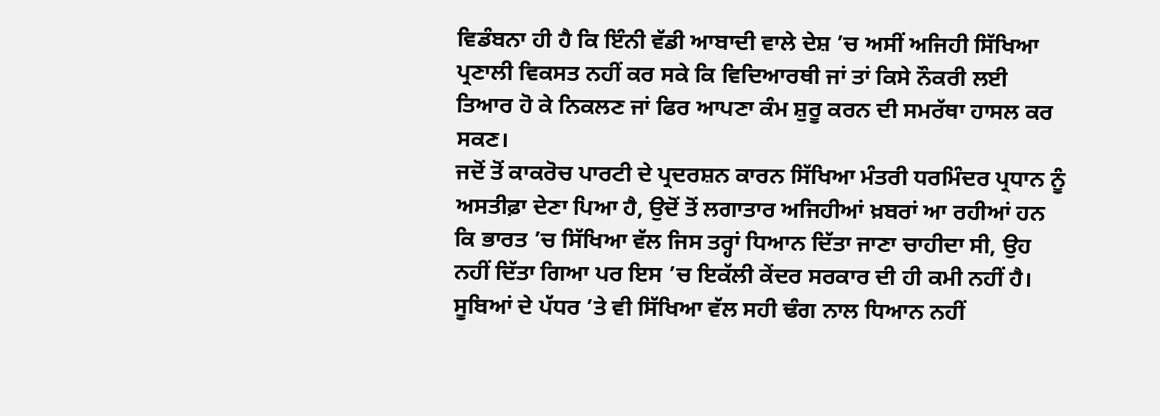ਵਿਡੰਬਨਾ ਹੀ ਹੈ ਕਿ ਇੰਨੀ ਵੱਡੀ ਆਬਾਦੀ ਵਾਲੇ ਦੇਸ਼ ’ਚ ਅਸੀਂ ਅਜਿਹੀ ਸਿੱਖਿਆ ਪ੍ਰਣਾਲੀ ਵਿਕਸਤ ਨਹੀਂ ਕਰ ਸਕੇ ਕਿ ਵਿਦਿਆਰਥੀ ਜਾਂ ਤਾਂ ਕਿਸੇ ਨੌਕਰੀ ਲਈ ਤਿਆਰ ਹੋ ਕੇ ਨਿਕਲਣ ਜਾਂ ਫਿਰ ਆਪਣਾ ਕੰਮ ਸ਼ੁਰੂ ਕਰਨ ਦੀ ਸਮਰੱਥਾ ਹਾਸਲ ਕਰ ਸਕਣ।
ਜਦੋਂ ਤੋਂ ਕਾਕਰੋਚ ਪਾਰਟੀ ਦੇ ਪ੍ਰਦਰਸ਼ਨ ਕਾਰਨ ਸਿੱਖਿਆ ਮੰਤਰੀ ਧਰਮਿੰਦਰ ਪ੍ਰਧਾਨ ਨੂੰ ਅਸਤੀਫ਼ਾ ਦੇਣਾ ਪਿਆ ਹੈ, ਉਦੋਂ ਤੋਂ ਲਗਾਤਾਰ ਅਜਿਹੀਆਂ ਖ਼ਬਰਾਂ ਆ ਰਹੀਆਂ ਹਨ ਕਿ ਭਾਰਤ ’ਚ ਸਿੱਖਿਆ ਵੱਲ ਜਿਸ ਤਰ੍ਹਾਂ ਧਿਆਨ ਦਿੱਤਾ ਜਾਣਾ ਚਾਹੀਦਾ ਸੀ, ਉਹ ਨਹੀਂ ਦਿੱਤਾ ਗਿਆ ਪਰ ਇਸ ’ਚ ਇਕੱਲੀ ਕੇਂਦਰ ਸਰਕਾਰ ਦੀ ਹੀ ਕਮੀ ਨਹੀਂ ਹੈ। ਸੂਬਿਆਂ ਦੇ ਪੱਧਰ ’ਤੇ ਵੀ ਸਿੱਖਿਆ ਵੱਲ ਸਹੀ ਢੰਗ ਨਾਲ ਧਿਆਨ ਨਹੀਂ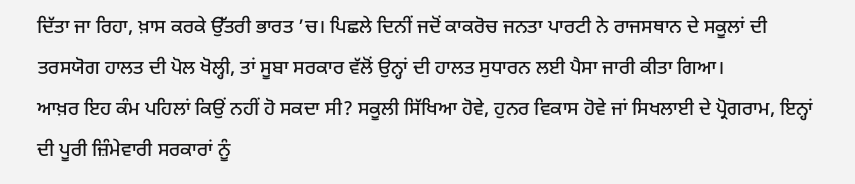ਦਿੱਤਾ ਜਾ ਰਿਹਾ, ਖ਼ਾਸ ਕਰਕੇ ਉੱਤਰੀ ਭਾਰਤ ’ਚ। ਪਿਛਲੇ ਦਿਨੀਂ ਜਦੋਂ ਕਾਕਰੋਚ ਜਨਤਾ ਪਾਰਟੀ ਨੇ ਰਾਜਸਥਾਨ ਦੇ ਸਕੂਲਾਂ ਦੀ ਤਰਸਯੋਗ ਹਾਲਤ ਦੀ ਪੋਲ ਖੋਲ੍ਹੀ, ਤਾਂ ਸੂਬਾ ਸਰਕਾਰ ਵੱਲੋਂ ਉਨ੍ਹਾਂ ਦੀ ਹਾਲਤ ਸੁਧਾਰਨ ਲਈ ਪੈਸਾ ਜਾਰੀ ਕੀਤਾ ਗਿਆ।
ਆਖ਼ਰ ਇਹ ਕੰਮ ਪਹਿਲਾਂ ਕਿਉਂ ਨਹੀਂ ਹੋ ਸਕਦਾ ਸੀ? ਸਕੂਲੀ ਸਿੱਖਿਆ ਹੋਵੇ, ਹੁਨਰ ਵਿਕਾਸ ਹੋਵੇ ਜਾਂ ਸਿਖਲਾਈ ਦੇ ਪ੍ਰੋਗਰਾਮ, ਇਨ੍ਹਾਂ ਦੀ ਪੂਰੀ ਜ਼ਿੰਮੇਵਾਰੀ ਸਰਕਾਰਾਂ ਨੂੰ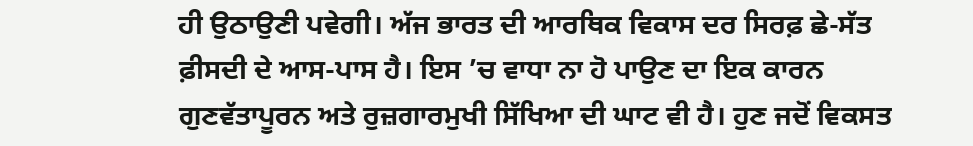ਹੀ ਉਠਾਉਣੀ ਪਵੇਗੀ। ਅੱਜ ਭਾਰਤ ਦੀ ਆਰਥਿਕ ਵਿਕਾਸ ਦਰ ਸਿਰਫ਼ ਛੇ-ਸੱਤ ਫ਼ੀਸਦੀ ਦੇ ਆਸ-ਪਾਸ ਹੈ। ਇਸ ’ਚ ਵਾਧਾ ਨਾ ਹੋ ਪਾਉਣ ਦਾ ਇਕ ਕਾਰਨ ਗੁਣਵੱਤਾਪੂਰਨ ਅਤੇ ਰੁਜ਼ਗਾਰਮੁਖੀ ਸਿੱਖਿਆ ਦੀ ਘਾਟ ਵੀ ਹੈ। ਹੁਣ ਜਦੋਂ ਵਿਕਸਤ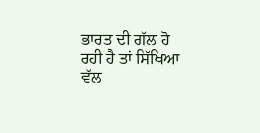ਭਾਰਤ ਦੀ ਗੱਲ ਹੋ ਰਹੀ ਹੈ ਤਾਂ ਸਿੱਖਿਆ ਵੱਲ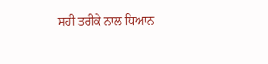ਸਹੀ ਤਰੀਕੇ ਨਾਲ ਧਿਆਨ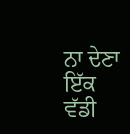ਨਾ ਦੇਣਾ ਇੱਕ ਵੱਡੀ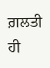ਗ਼ਲਤੀ ਹੀ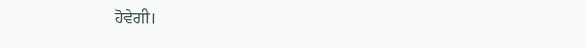ਹੋਵੇਗੀ।